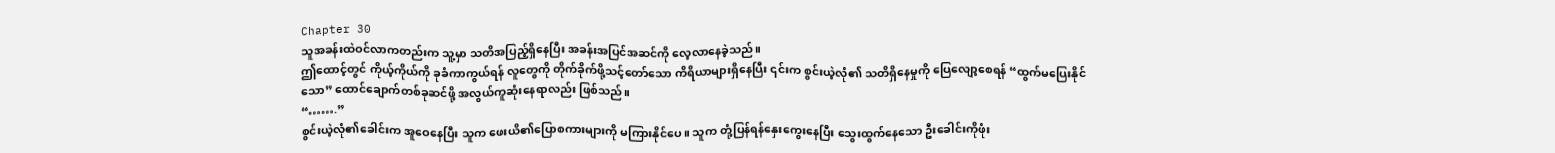Chapter 30
သူအခန်းထဲဝင်လာကတည်းက သူ့မှာ သတိအပြည့်ရှိနေပြီး အခန်းအပြင်အဆင်ကို လေ့လာနေခဲ့သည်။
ဤထောင့်တွင် ကိုယ့်ကိုယ်ကို ခုခံကာကွယ်ရန် လူတွေကို တိုက်ခိုက်ဖို့သင့်တော်သော ကိရိယာများရှိနေပြီး ၎င်းက စွင်းယဲ့လုံ၏ သတိရှိနေမှုကို ပြေလျော့စေရန် “ထွက်မပြေးနိုင်သော” ထောင်ချောက်တစ်ခုဆင်ဖို့ အလွယ်ကူဆုံးနေရာလည်း ဖြစ်သည်။
“…….”
စွင်းယဲ့လုံ၏ခေါင်းက အူဝေနေပြီး သူက ဖေးယိ၏ပြောစကားများကို မကြားနိုင်ပေ။ သူက တုံ့ပြန်ရန်နှေးကွေးနေပြီး သွေးထွက်နေသော ဦးခေါင်းကိုဖုံး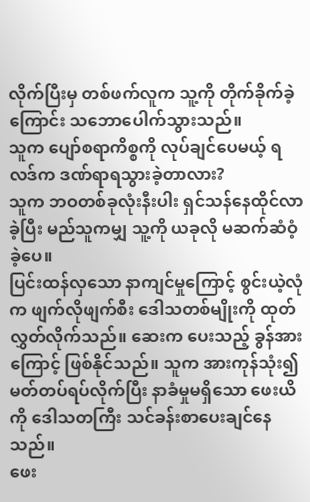လိုက်ပြီးမှ တစ်ဖက်လူက သူ့ကို တိုက်ခိုက်ခဲ့ကြောင်း သဘောပေါက်သွားသည်။
သူက ပျော်စရာကိစ္စကို လုပ်ချင်ပေမယ့် ရလဒ်က ဒဏ်ရာရသွားခဲ့တာလား?
သူက ဘဝတစ်ခုလုံးနီးပါး ရှင်သန်နေထိုင်လာခဲ့ပြီး မည်သူကမျှ သူ့ကို ယခုလို မဆက်ဆံဝံ့ခဲ့ပေ။
ပြင်းထန်လှသော နာကျင်မှုကြောင့် စွင်းယဲ့လုံက ဖျက်လိုဖျက်စီး ဒေါသတစ်မျိုးကို ထုတ်လွှတ်လိုက်သည်။ ဆေးက ပေးသည့် ခွန်အားကြောင့် ဖြစ်နိုင်သည်။ သူက အားကုန်သုံး၍ မတ်တပ်ရပ်လိုက်ပြီး နာခံမှုမရှိသော ဖေးယိကို ဒေါသတကြီး သင်ခန်းစာပေးချင်နေသည်။
ဖေး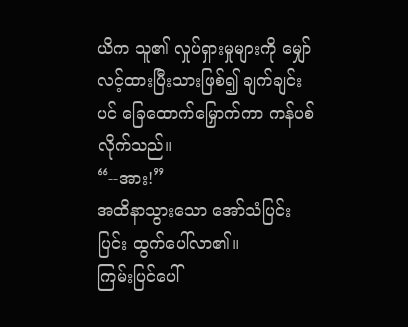ယိက သူ၏ လှုပ်ရှားမှုများကို မျှော်လင့်ထားပြီးသားဖြစ်၍ ချက်ချင်းပင် ခြေထောက်မြှောက်ကာ ကန်ပစ်လိုက်သည်။
“--အား!”
အထိနာသွားသော အော်သံပြင်းပြင်း ထွက်ပေါ်လာ၏။
ကြမ်းပြင်ပေါ်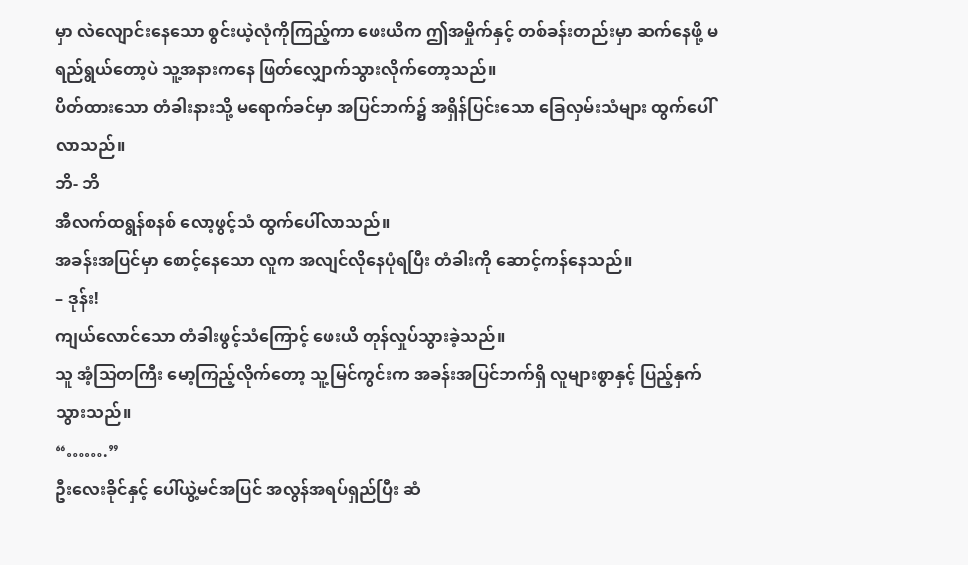မှာ လဲလျောင်းနေသော စွင်းယဲ့လုံကိုကြည့်ကာ ဖေးယိက ဤအမှိုက်နှင့် တစ်ခန်းတည်းမှာ ဆက်နေဖို့ မရည်ရွယ်တော့ပဲ သူ့အနားကနေ ဖြတ်လျှောက်သွားလိုက်တော့သည်။
ပိတ်ထားသော တံခါးနားသို့ မရောက်ခင်မှာ အပြင်ဘက်၌ အရှိန်ပြင်းသော ခြေလှမ်းသံများ ထွက်ပေါ်လာသည်။
ဘိ- ဘိ
အီလက်ထရွန်စနစ် လော့ဖွင့်သံ ထွက်ပေါ်လာသည်။
အခန်းအပြင်မှာ စောင့်နေသော လူက အလျင်လိုနေပုံရပြီး တံခါးကို ဆောင့်ကန်နေသည်။
– ဒုန်း!
ကျယ်လောင်သော တံခါးဖွင့်သံကြောင့် ဖေးယိ တုန်လှုပ်သွားခဲ့သည်။
သူ အံ့သြတကြီး မော့ကြည့်လိုက်တော့ သူ့မြင်ကွင်းက အခန်းအပြင်ဘက်ရှိ လူများစွာနှင့် ပြည့်နှက်သွားသည်။
“…….”
ဦးလေးခိုင်နှင့် ပေါ်ယွဲ့မင်အပြင် အလွန်အရပ်ရှည်ပြီး ဆံ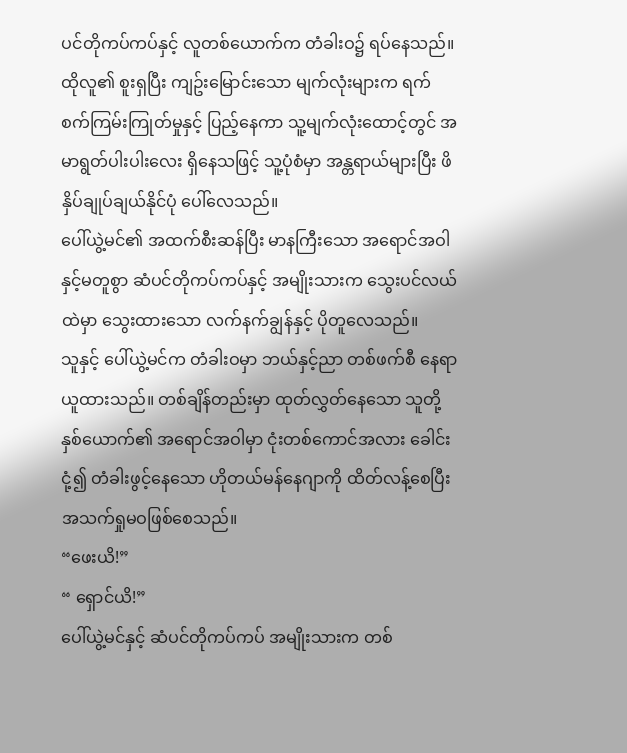ပင်တိုကပ်ကပ်နှင့် လူတစ်ယောက်က တံခါးဝ၌ ရပ်နေသည်။
ထိုလူ၏ စူးရှပြီး ကျဥ်းမြောင်းသော မျက်လုံးများက ရက်စက်ကြမ်းကြုတ်မှုနှင့် ပြည့်နေကာ သူ့မျက်လုံးထောင့်တွင် အမာရွတ်ပါးပါးလေး ရှိနေသဖြင့် သူ့ပုံစံမှာ အန္တရာယ်များပြီး ဖိနှိပ်ချုပ်ချယ်နိုင်ပုံ ပေါ်လေသည်။
ပေါ်ယွဲ့မင်၏ အထက်စီးဆန်ပြီး မာနကြီးသော အရောင်အဝါနှင့်မတူစွာ ဆံပင်တိုကပ်ကပ်နှင့် အမျိုးသားက သွေးပင်လယ်ထဲမှာ သွေးထားသော လက်နက်ချွန်နှင့် ပိုတူလေသည်။
သူနှင့် ပေါ်ယွဲ့မင်က တံခါးဝမှာ ဘယ်နှင့်ညာ တစ်ဖက်စီ နေရာယူထားသည်။ တစ်ချိန်တည်းမှာ ထုတ်လွှတ်နေသော သူတို့နှစ်ယောက်၏ အရောင်အဝါမှာ ငုံးတစ်ကောင်အလား ခေါင်းငုံ့၍ တံခါးဖွင့်နေသော ဟိုတယ်မန်နေဂျာကို ထိတ်လန့်စေပြီး အသက်ရှုမဝဖြစ်စေသည်။
“ဖေးယိ!”
“ ရှောင်ယိ!”
ပေါ်ယွဲ့မင်နှင့် ဆံပင်တိုကပ်ကပ် အမျိုးသားက တစ်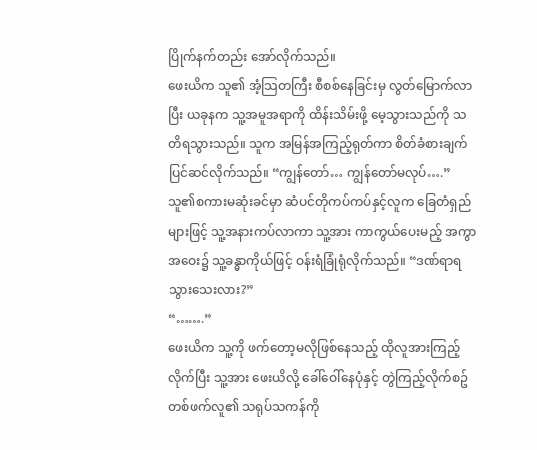ပြိုက်နက်တည်း အော်လိုက်သည်။
ဖေးယိက သူ၏ အံ့သြတကြီး စီစစ်နေခြင်းမှ လွတ်မြောက်လာပြီး ယခုနက သူ့အမူအရာကို ထိန်းသိမ်းဖို့ မေ့သွားသည်ကို သတိရသွားသည်။ သူက အမြန်အကြည့်ရုတ်ကာ စိတ်ခံစားချက် ပြင်ဆင်လိုက်သည်။ “ကျွန်တော်… ကျွန်တော်မလုပ်….”
သူ၏စကားမဆုံးခင်မှာ ဆံပင်တိုကပ်ကပ်နှင့်လူက ခြေတံရှည်များဖြင့် သူ့အနားကပ်လာကာ သူ့အား ကာကွယ်ပေးမည့် အကွာအဝေး၌ သူ့ခန္ဓာကိုယ်ဖြင့် ဝန်းရံခြုံရုံလိုက်သည်။ “ဒဏ်ရာရသွားသေးလား?”
“…….”
ဖေးယိက သူ့ကို ဖက်တော့မလိုဖြစ်နေသည့် ထိုလူအားကြည့်လိုက်ပြီး သူ့အား ဖေးယိလို့ ခေါ်ဝေါ်နေပုံနှင့် တွဲကြည့်လိုက်စဥ် တစ်ဖက်လူ၏ သရုပ်သကန်ကို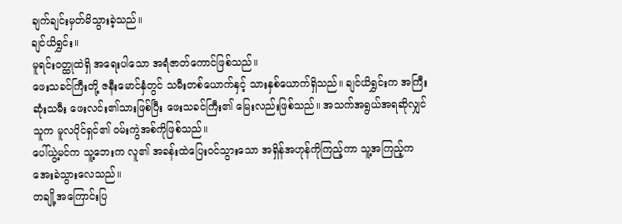ချက်ချင်းမှတ်မိသွားခဲ့သည်။
ချင်ယိရွှင်း။
မူရင်းဝတ္ထုထဲရှိ အရေးပါသော အရံဇာတ်ကောင်ဖြစ်သည်။
ဖေးသခင်ကြီးတို့ ဇနီးမောင်နှံတွင် သမီးတစ်ယောက်နှင့် သားနှစ်ယောက်ရှိသည်။ ချင်ယိရွှင်းက အကြီးဆုံးသမီး ဖေးလင်း၏သားဖြစ်ပြီး ဖေးသခင်ကြီး၏ မြေးလည်းဖြစ်သည်။ အသက်အရွယ်အရဆိုလျှင် သူက မူလပိုင်ရှင်၏ ဝမ်းကွဲအစ်ကိုဖြစ်သည်။
ပေါ်ယွဲ့မင်က သူ့ဘေးက လူ၏ အခန်းထဲပြေးဝင်သွားသော အရှိန်အဟုန်ကိုကြည့်ကာ သူ့အကြည့်က အေးခဲသွားလေသည်။
တချို့အကြောင်းပြ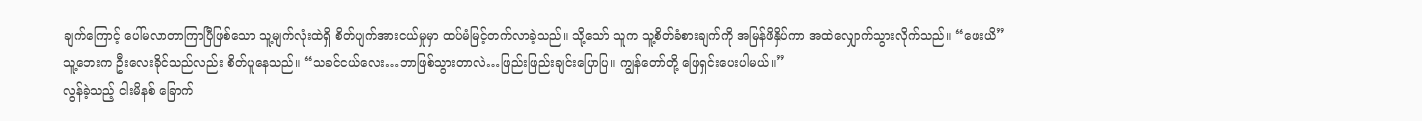ချက်ကြောင့် ပေါ်မလာတာကြာပြီဖြစ်သော သူ့မျက်လုံးထဲရှိ စိတ်ပျက်အားငယ်မှုမှာ ထပ်မံမြင့်တက်လာခဲ့သည်။ သို့သော် သူက သူ့စိတ်ခံစားချက်ကို အမြန်ဖိနှိပ်ကာ အထဲလျှောက်သွားလိုက်သည်။ “ဖေးယိ”
သူ့ဘေးက ဦးလေးခိုင်သည်လည်း စိတ်ပူနေသည်။ “သခင်ငယ်လေး…ဘာဖြစ်သွားတာလဲ…ဖြည်းဖြည်းချင်းပြောပြ။ ကျွန်တော်တို့ ဖြေရှင်းပေးပါမယ်။”
လွန်ခဲ့သည့် ငါးမိနစ် ခြောက်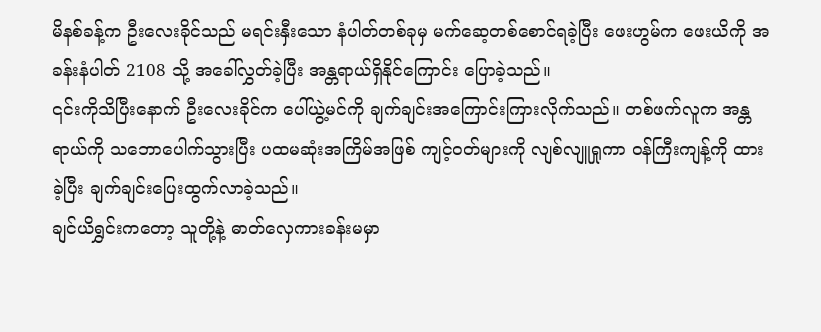မိနစ်ခန့်က ဦးလေးခိုင်သည် မရင်းနှီးသော နံပါတ်တစ်ခုမှ မက်ဆေ့တစ်စောင်ရခဲ့ပြီး ဖေးဟွမ်က ဖေးယိကို အခန်းနံပါတ် 2108 သို့ အခေါ်လွှတ်ခဲ့ပြီး အန္တရာယ်ရှိနိုင်ကြောင်း ပြောခဲ့သည်။
၎င်းကိုသိပြီးနောက် ဦးလေးခိုင်က ပေါ်ယွဲ့မင်ကို ချက်ချင်းအကြောင်းကြားလိုက်သည်။ တစ်ဖက်လူက အန္တရာယ်ကို သဘောပေါက်သွားပြီး ပထမဆုံးအကြိမ်အဖြစ် ကျင့်ဝတ်များကို လျစ်လျူရှုကာ ဝန်ကြီးကျန့်ကို ထားခဲ့ပြီး ချက်ချင်းပြေးထွက်လာခဲ့သည်။
ချင်ယိရွှင်းကတော့ သူတို့နဲ့ ဓာတ်လှေကားခန်းမမှာ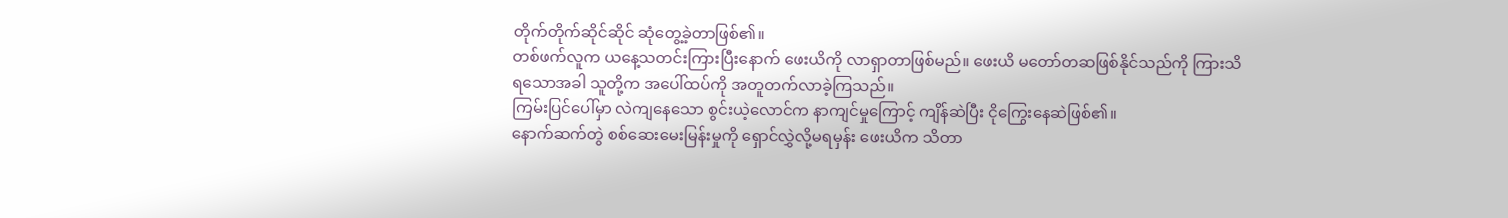တိုက်တိုက်ဆိုင်ဆိုင် ဆုံတွေ့ခဲ့တာဖြစ်၏။
တစ်ဖက်လူက ယနေ့သတင်းကြားပြီးနောက် ဖေးယိကို လာရှာတာဖြစ်မည်။ ဖေးယိ မတော်တဆဖြစ်နိုင်သည်ကို ကြားသိရသောအခါ သူတို့က အပေါ်ထပ်ကို အတူတက်လာခဲ့ကြသည်။
ကြမ်းပြင်ပေါ်မှာ လဲကျနေသော စွင်းယဲ့လောင်က နာကျင်မှုကြောင့် ကျိန်ဆဲပြီး ငိုကြွေးနေဆဲဖြစ်၏။
နောက်ဆက်တွဲ စစ်ဆေးမေးမြန်းမှုကို ရှောင်လွှဲလို့မရမှန်း ဖေးယိက သိတာ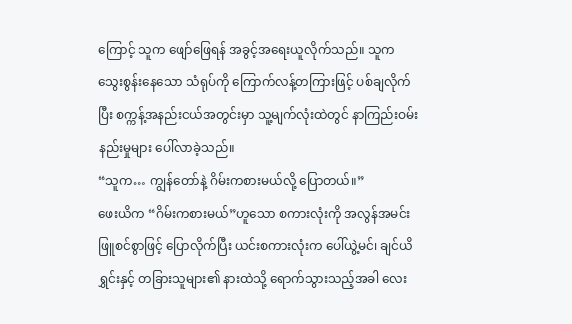ကြောင့် သူက ဖျော်ဖြေရန် အခွင့်အရေးယူလိုက်သည်။ သူက သွေးစွန်းနေသော သံရုပ်ကို ကြောက်လန့်တကြားဖြင့် ပစ်ချလိုက်ပြီး စက္ကန့်အနည်းငယ်အတွင်းမှာ သူ့မျက်လုံးထဲတွင် နာကြည်းဝမ်းနည်းမှုများ ပေါ်လာခဲ့သည်။
“သူက… ကျွန်တော်နဲ့ ဂိမ်းကစားမယ်လို့ ပြောတယ်။”
ဖေးယိက “ဂိမ်းကစားမယ်”ဟူသော စကားလုံးကို အလွန်အမင်း ဖြူစင်စွာဖြင့် ပြောလိုက်ပြီး ယင်းစကားလုံးက ပေါ်ယွဲ့မင်၊ ချင်ယိရွှင်းနှင့် တခြားသူများ၏ နားထဲသို့ ရောက်သွားသည့်အခါ လေး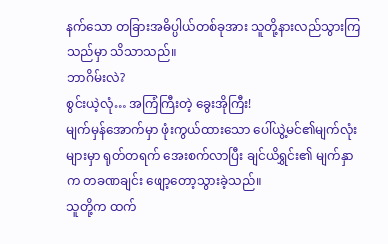နက်သော တခြားအဓိပ္ပါယ်တစ်ခုအား သူတို့နားလည်သွားကြသည်မှာ သိသာသည်။
ဘာဂိမ်းလဲ?
စွင်းယဲ့လုံ… အကြံကြီးတဲ့ ခွေးအိုကြီး!
မျက်မှန်အောက်မှာ ဖုံးကွယ်ထားသော ပေါ်ယွဲ့မင်၏မျက်လုံးများမှာ ရုတ်တရက် အေးစက်လာပြီး ချင်ယိရွှင်း၏ မျက်နှာက တခဏချင်း ဖျော့တော့သွားခဲ့သည်။
သူတို့က ထက်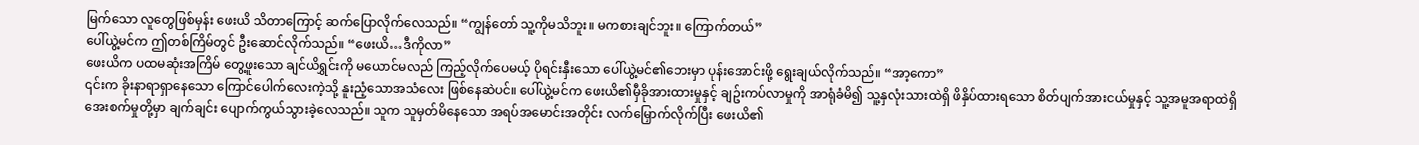မြက်သော လူတွေဖြစ်မှန်း ဖေးယိ သိတာကြောင့် ဆက်ပြောလိုက်လေသည်။ “ကျွန်တော် သူ့ကိုမသိဘူး။ မကစားချင်ဘူး။ ကြောက်တယ်”
ပေါ်ယွဲ့မင်က ဤတစ်ကြိမ်တွင် ဦးဆောင်လိုက်သည်။ “ဖေးယိ…ဒီကိုလာ”
ဖေးယိက ပထမဆုံးအကြိမ် တွေ့ဖူးသော ချင်ယိရွှင်းကို မယောင်မလည် ကြည့်လိုက်ပေမယ့် ပိုရင်းနှီးသော ပေါ်ယွဲ့မင်၏ဘေးမှာ ပုန်းအောင်းဖို့ ရွေးချယ်လိုက်သည်။ “အာ့ကော”
၎င်းက ခိုးနာရာရှာနေသော ကြောင်ပေါက်လေးကဲ့သို့ နူးညံ့သောအသံလေး ဖြစ်နေဆဲပင်။ ပေါ်ယွဲ့မင်က ဖေးယိ၏မှီခိုအားထားမှုနှင့် ချဥ်းကပ်လာမှုကို အာရုံခံမိ၍ သူ့နှလုံးသားထဲရှိ ဖိနှိပ်ထားရသော စိတ်ပျက်အားငယ်မှုနှင့် သူ့အမူအရာထဲရှိ အေးစက်မှုတို့မှာ ချက်ချင်း ပျောက်ကွယ်သွားခဲ့လေသည်။ သူက သူမှတ်မိနေသော အရပ်အမောင်းအတိုင်း လက်မြှောက်လိုက်ပြီး ဖေးယိ၏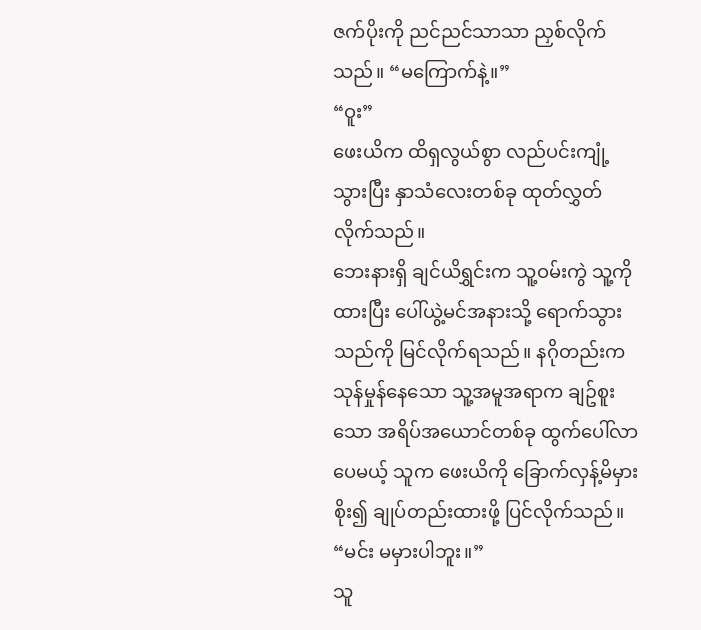ဇက်ပိုးကို ညင်ညင်သာသာ ညှစ်လိုက်သည်။ “မကြောက်နဲ့။”
“ဝူး”
ဖေးယိက ထိရှလွယ်စွာ လည်ပင်းကျုံ့သွားပြီး နှာသံလေးတစ်ခု ထုတ်လွှတ်လိုက်သည်။
ဘေးနားရှိ ချင်ယိရွှင်းက သူ့ဝမ်းကွဲ သူ့ကိုထားပြီး ပေါ်ယွဲ့မင်အနားသို့ ရောက်သွားသည်ကို မြင်လိုက်ရသည်။ နဂိုတည်းက သုန်မှုန်နေသော သူ့အမူအရာက ချဥ်စူးသော အရိပ်အယောင်တစ်ခု ထွက်ပေါ်လာပေမယ့် သူက ဖေးယိကို ခြောက်လှန့်မိမှားစိုး၍ ချုပ်တည်းထားဖို့ ပြင်လိုက်သည်။ “မင်း မမှားပါဘူး။”
သူ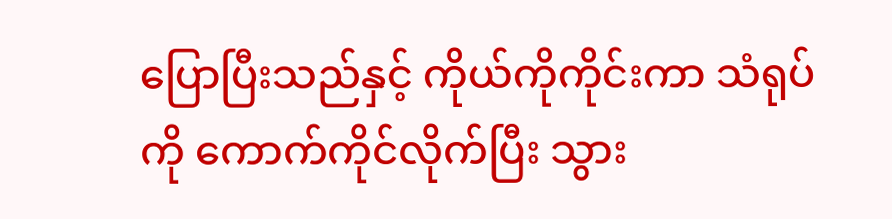ပြောပြီးသည်နှင့် ကိုယ်ကိုကိုင်းကာ သံရုပ်ကို ကောက်ကိုင်လိုက်ပြီး သွား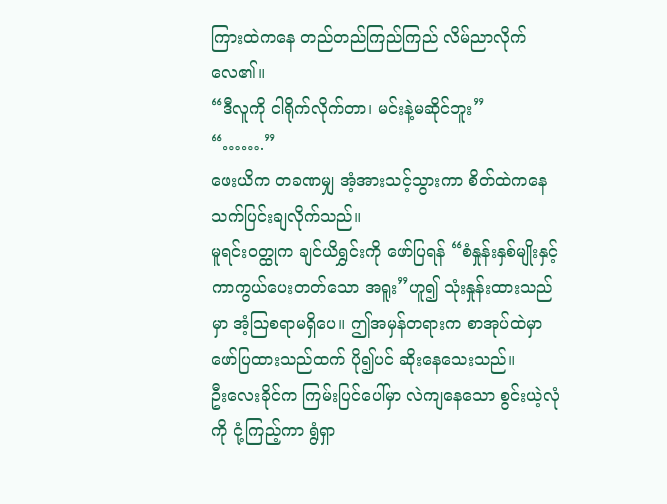ကြားထဲကနေ တည်တည်ကြည်ကြည် လိမ်ညာလိုက်လေ၏။
“ဒီလူကို ငါရိုက်လိုက်တာ၊ မင်းနဲ့မဆိုင်ဘူး”
“…….”
ဖေးယိက တခဏမျှ အံ့အားသင့်သွားကာ စိတ်ထဲကနေ သက်ပြင်းချလိုက်သည်။
မူရင်းဝတ္ထုက ချင်ယိရွှင်းကို ဖော်ပြရန် “စံနှုန်းနှစ်မျိုးနှင့် ကာကွယ်ပေးတတ်သော အရူး”ဟူ၍ သုံးနှုန်းထားသည်မှာ အံ့သြစရာမရှိပေ။ ဤအမှန်တရားက စာအုပ်ထဲမှာ ဖော်ပြထားသည်ထက် ပို၍ပင် ဆိုးနေသေးသည်။
ဦးလေးခိုင်က ကြမ်းပြင်ပေါ်မှာ လဲကျနေသော စွင်းယဲ့လုံကို ငုံ့ကြည့်ကာ ရွံရှာ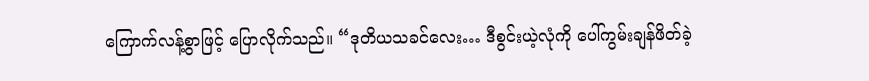ကြောက်လန့်စွာဖြင့် ပြောလိုက်သည်။ “ဒုတိယသခင်လေး… ဒီစွင်းယဲ့လုံကို ပေါ်ကွမ်းချန်ဖိတ်ခဲ့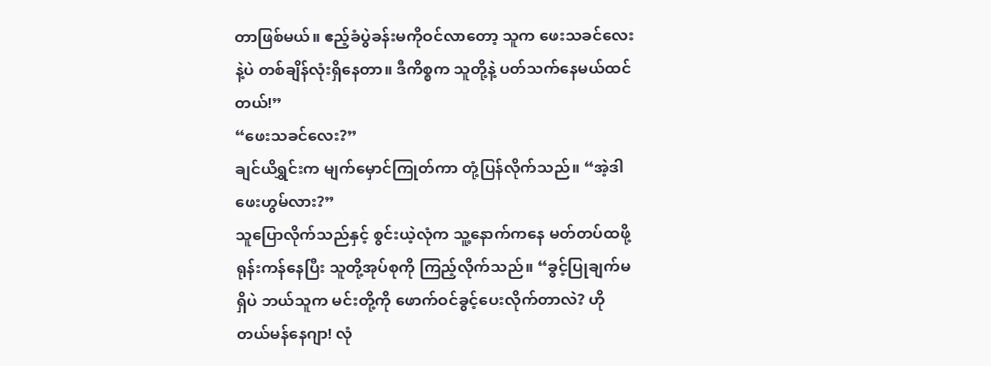တာဖြစ်မယ်။ ဧည့်ခံပွဲခန်းမကိုဝင်လာတော့ သူက ဖေးသခင်လေးနဲ့ပဲ တစ်ချိန်လုံးရှိနေတာ။ ဒီကိစ္စက သူတို့နဲ့ ပတ်သက်နေမယ်ထင်တယ်!”
“ဖေးသခင်လေး?”
ချင်ယိရွှင်းက မျက်မှောင်ကြုတ်ကာ တုံ့ပြန်လိုက်သည်။ “အဲ့ဒါဖေးဟွမ်လား?”
သူပြောလိုက်သည်နှင့် စွင်းယဲ့လုံက သူ့နောက်ကနေ မတ်တပ်ထဖို့ ရုန်းကန်နေပြီး သူတို့အုပ်စုကို ကြည့်လိုက်သည်။ “ခွင့်ပြုချက်မရှိပဲ ဘယ်သူက မင်းတို့ကို ဖောက်ဝင်ခွင့်ပေးလိုက်တာလဲ? ဟိုတယ်မန်နေဂျာ! လုံ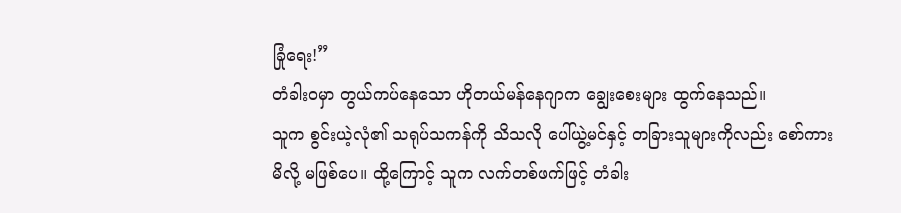ခြုံရေး!”
တံခါးဝမှာ တွယ်ကပ်နေသော ဟိုတယ်မန်နေဂျာက ချွေးစေးများ ထွက်နေသည်။
သူက စွင်းယဲ့လုံ၏ သရုပ်သကန်ကို သိသလို ပေါ်ယွဲ့မင်နှင့် တခြားသူများကိုလည်း စော်ကားမိလို့ မဖြစ်ပေ။ ထို့ကြောင့် သူက လက်တစ်ဖက်ဖြင့် တံခါး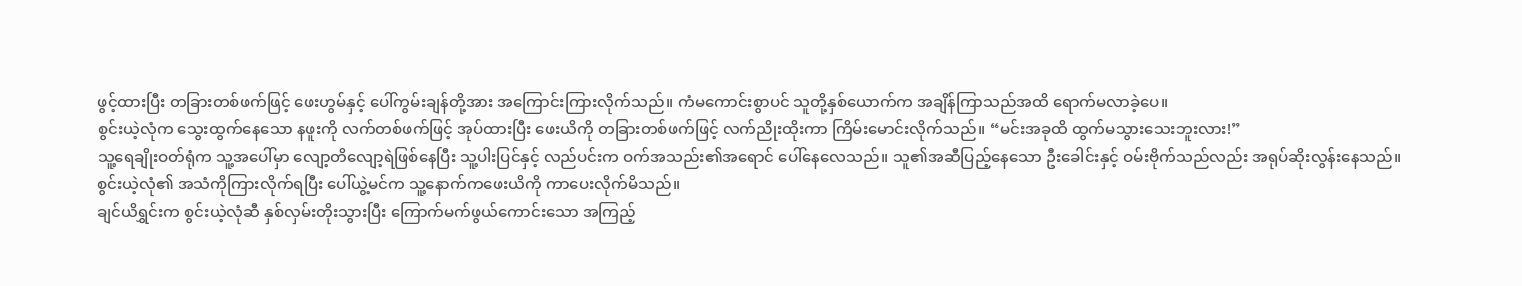ဖွင့်ထားပြီး တခြားတစ်ဖက်ဖြင့် ဖေးဟွမ်နှင့် ပေါ်ကွမ်းချန်တို့အား အကြောင်းကြားလိုက်သည်။ ကံမကောင်းစွာပင် သူတို့နှစ်ယောက်က အချိန်ကြာသည်အထိ ရောက်မလာခဲ့ပေ။
စွင်းယဲ့လုံက သွေးထွက်နေသော နဖူးကို လက်တစ်ဖက်ဖြင့် အုပ်ထားပြီး ဖေးယိကို တခြားတစ်ဖက်ဖြင့် လက်ညိုးထိုးကာ ကြိမ်းမောင်းလိုက်သည်။ “မင်းအခုထိ ထွက်မသွားသေးဘူးလား!”
သူ့ရေချိုးဝတ်ရုံက သူ့အပေါ်မှာ လျော့တိလျော့ရဲဖြစ်နေပြီး သူ့ပါးပြင်နှင့် လည်ပင်းက ဝက်အသည်း၏အရောင် ပေါ်နေလေသည်။ သူ၏အဆီပြည့်နေသော ဦးခေါင်းနှင့် ဝမ်းဗိုက်သည်လည်း အရုပ်ဆိုးလွန်းနေသည်။
စွင်းယဲ့လုံ၏ အသံကိုကြားလိုက်ရပြီး ပေါ်ယွဲ့မင်က သူ့နောက်ကဖေးယိကို ကာပေးလိုက်မိသည်။
ချင်ယိရွှင်းက စွင်းယဲ့လုံဆီ နှစ်လှမ်းတိုးသွားပြီး ကြောက်မက်ဖွယ်ကောင်းသော အကြည့်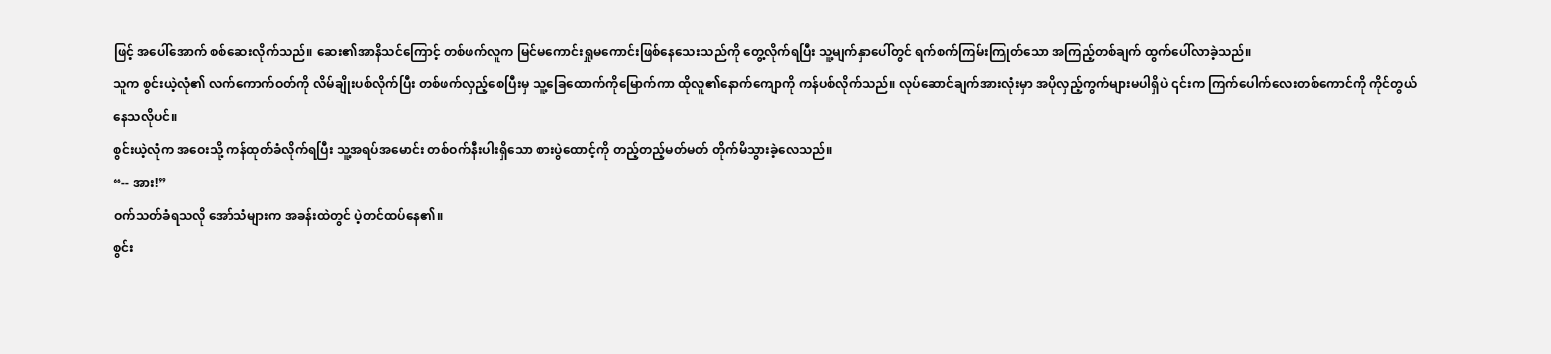ဖြင့် အပေါ်အောက် စစ်ဆေးလိုက်သည်။ ဆေး၏အာနိသင်ကြောင့် တစ်ဖက်လူက မြင်မကောင်းရှုမကောင်းဖြစ်နေသေးသည်ကို တွေ့လိုက်ရပြီး သူ့မျက်နှာပေါ်တွင် ရက်စက်ကြမ်းကြုတ်သော အကြည့်တစ်ချက် ထွက်ပေါ်လာခဲ့သည်။
သူက စွင်းယဲ့လုံ၏ လက်ကောက်ဝတ်ကို လိမ်ချိုးပစ်လိုက်ပြီး တစ်ဖက်လှည့်စေပြီးမှ သူ့ခြေထောက်ကိုမြောက်ကာ ထိုလူ၏နောက်ကျောကို ကန်ပစ်လိုက်သည်။ လုပ်ဆောင်ချက်အားလုံးမှာ အပိုလှည့်ကွက်များမပါရှိပဲ ၎င်းက ကြက်ပေါက်လေးတစ်ကောင်ကို ကိုင်တွယ်နေသလိုပင်။
စွင်းယဲ့လုံက အဝေးသို့ ကန်ထုတ်ခံလိုက်ရပြီး သူ့အရပ်အမောင်း တစ်ဝက်နီးပါးရှိသော စားပွဲထောင့်ကို တည့်တည့်မတ်မတ် တိုက်မိသွားခဲ့လေသည်။
“-- အား!”
ဝက်သတ်ခံရသလို အော်သံများက အခန်းထဲတွင် ပဲ့တင်ထပ်နေ၏။
စွင်း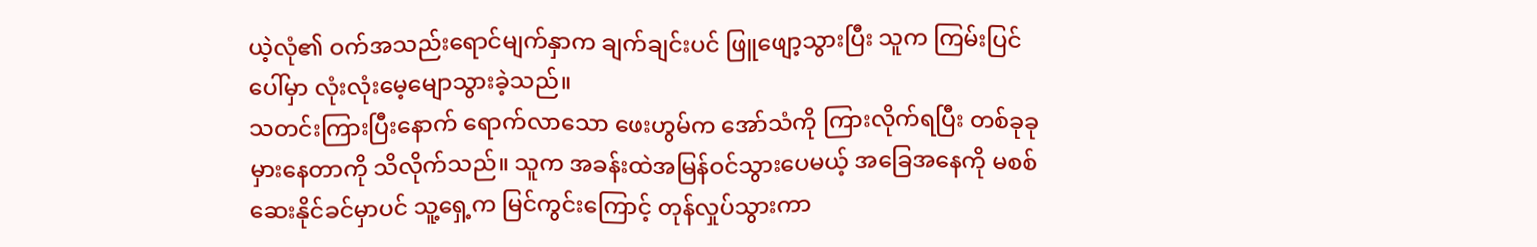ယဲ့လုံ၏ ဝက်အသည်းရောင်မျက်နှာက ချက်ချင်းပင် ဖြူဖျော့သွားပြီး သူက ကြမ်းပြင်ပေါ်မှာ လုံးလုံးမေ့မျောသွားခဲ့သည်။
သတင်းကြားပြီးနောက် ရောက်လာသော ဖေးဟွမ်က အော်သံကို ကြားလိုက်ရပြီး တစ်ခုခုမှားနေတာကို သိလိုက်သည်။ သူက အခန်းထဲအမြန်ဝင်သွားပေမယ့် အခြေအနေကို မစစ်ဆေးနိုင်ခင်မှာပင် သူ့ရှေ့က မြင်ကွင်းကြောင့် တုန်လှုပ်သွားကာ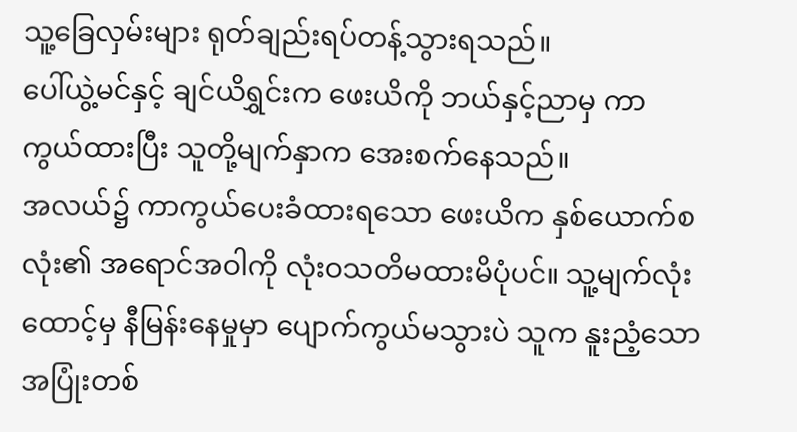သူ့ခြေလှမ်းများ ရုတ်ချည်းရပ်တန့်သွားရသည်။
ပေါ်ယွဲ့မင်နှင့် ချင်ယိရွှင်းက ဖေးယိကို ဘယ်နှင့်ညာမှ ကာကွယ်ထားပြီး သူတို့မျက်နှာက အေးစက်နေသည်။
အလယ်၌ ကာကွယ်ပေးခံထားရသော ဖေးယိက နှစ်ယောက်စလုံး၏ အရောင်အဝါကို လုံးဝသတိမထားမိပုံပင်။ သူ့မျက်လုံးထောင့်မှ နီမြန်းနေမှုမှာ ပျောက်ကွယ်မသွားပဲ သူက နူးညံ့သော အပြုံးတစ်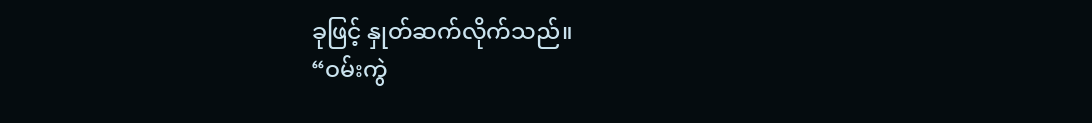ခုဖြင့် နှုတ်ဆက်လိုက်သည်။
“ဝမ်းကွဲ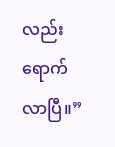လည်း ရောက်လာပြီ။”